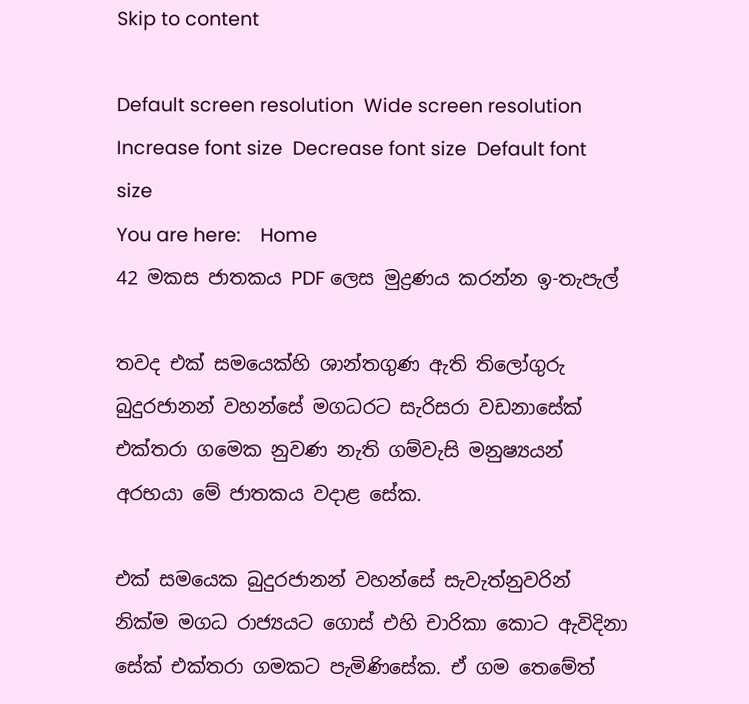Skip to content

Default screen resolution  Wide screen resolution  Increase font size  Decrease font size  Default font size
You are here:    Home
42 මකස ජාතකය PDF ලෙස මුද්‍රණය කරන්න ඉ-තැපැල්

තවද එක් සමයෙක්හි ශාන්තගුණ ඇති තිලෝගුරු බුදුරජානන් වහන්සේ මගධරට සැරිසරා වඩනාසේක් එක්තරා ගමෙක නුවණ නැති ගම්වැසි මනුෂ්‍යයන් අරභයා මේ ජාතකය වදාළ සේක.

එක් සමයෙක බුදුරජානන් වහන්සේ සැවැත්නුවරින් නික්ම මගධ රාජ්‍යයට ගොස් එහි චාරිකා කොට ඇවිදිනා සේක් එක්තරා ගමකට පැමිණිසේක. ඒ ගම තෙමේත්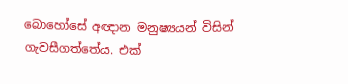බොහෝසේ අඥාන මනුෂ්‍යයන් විසින් ගැවසීගත්තේය. එක්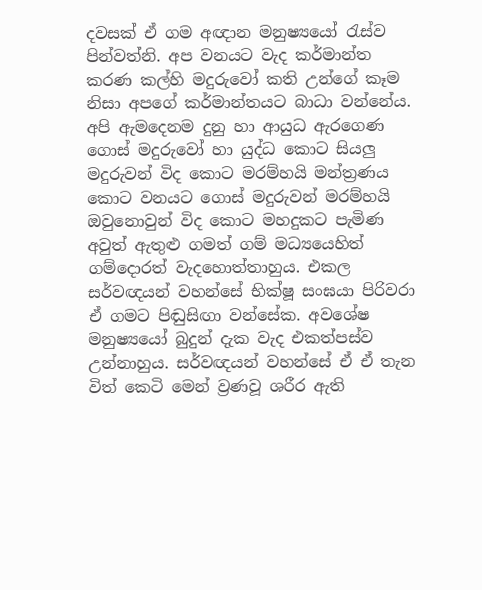දවසක් ඒ ගම අඥාන මනුෂ්‍යයෝ රැස්ව පින්වත්නි. අප වනයට වැද කර්මාන්ත කරණ කල්හි මදුරුවෝ කති උන්ගේ කෑම නිසා අපගේ කර්මාන්තයට බාධා වන්නේය. අපි ඇමදෙනම දුනු හා ආයුධ ඇරගෙණ ගොස් මදුරුවෝ හා යුද්ධ කොට සියලු මදුරුවන් විද කොට මරම්හයි මන්ත්‍රණය කොට වනයට ගොස් මදුරුවන් මරම්හයි ඔවුනොවුන් විද කොට මහදුකට පැමිණ අවුත් ඇතුළු ගමත් ගම් මධ්‍යයෙහිත් ගම්දොරත් වැදහොත්තාහුය. එකල සර්වඥයන් වහන්සේ භික්ෂූ සංඝයා පිරිවරා ඒ ගමට පිඬුසිඟා වන්සේක. අවශේෂ මනුෂ්‍යයෝ බුදුන් දැක වැද එකත්පස්ව උන්නාහුය. සර්වඥයන් වහන්සේ ඒ ඒ තැන විත් කෙටි මෙන් ව්‍රණවූ ශරීර ඇති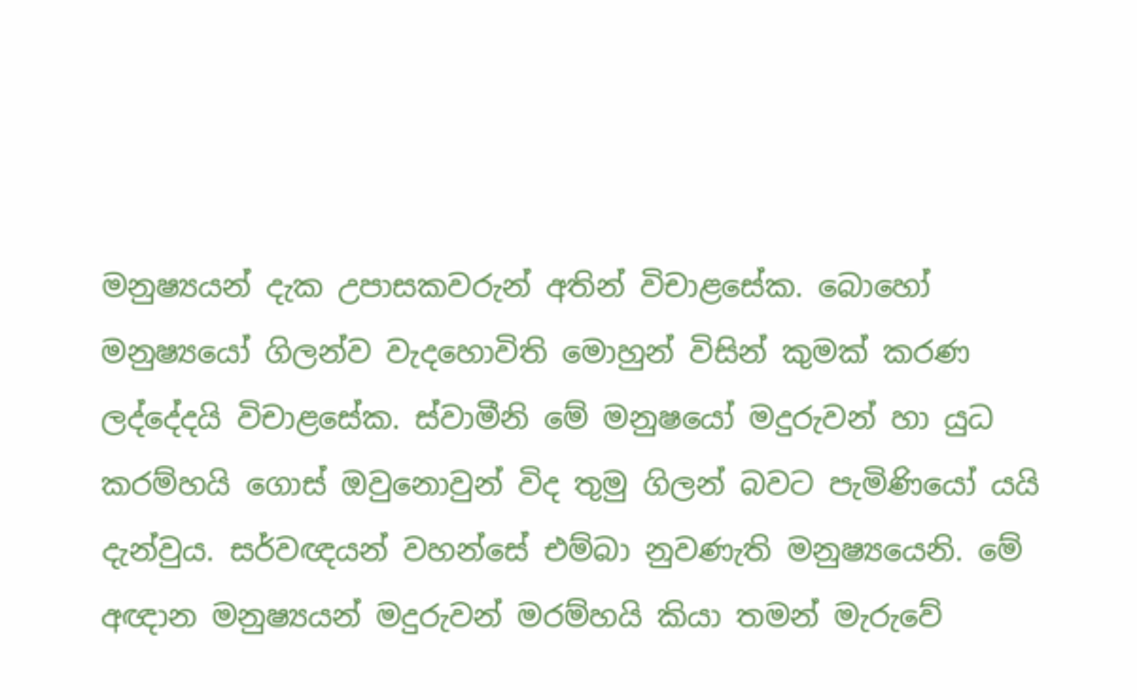මනුෂ්‍යයන් දැක උපාසකවරුන් අතින් විචාළසේක. බොහෝ මනුෂ්‍යයෝ ගිලන්ව වැදහොවිති මොහුන් විසින් කුමක් කරණ ලද්දේදයි විචාළසේක. ස්වාමීනි මේ මනුෂයෝ මදුරුවන් හා යුධ කරම්හයි ගොස් ඔවුනොවුන් විද තුමු ගිලන් බවට පැමිණියෝ යයි දැන්වුය. සර්වඥයන් වහන්සේ එම්බා නුවණැති මනුෂ්‍යයෙනි. මේ අඥාන මනුෂ්‍යයන් මදුරුවන් මරම්හයි කියා තමන් මැරුවේ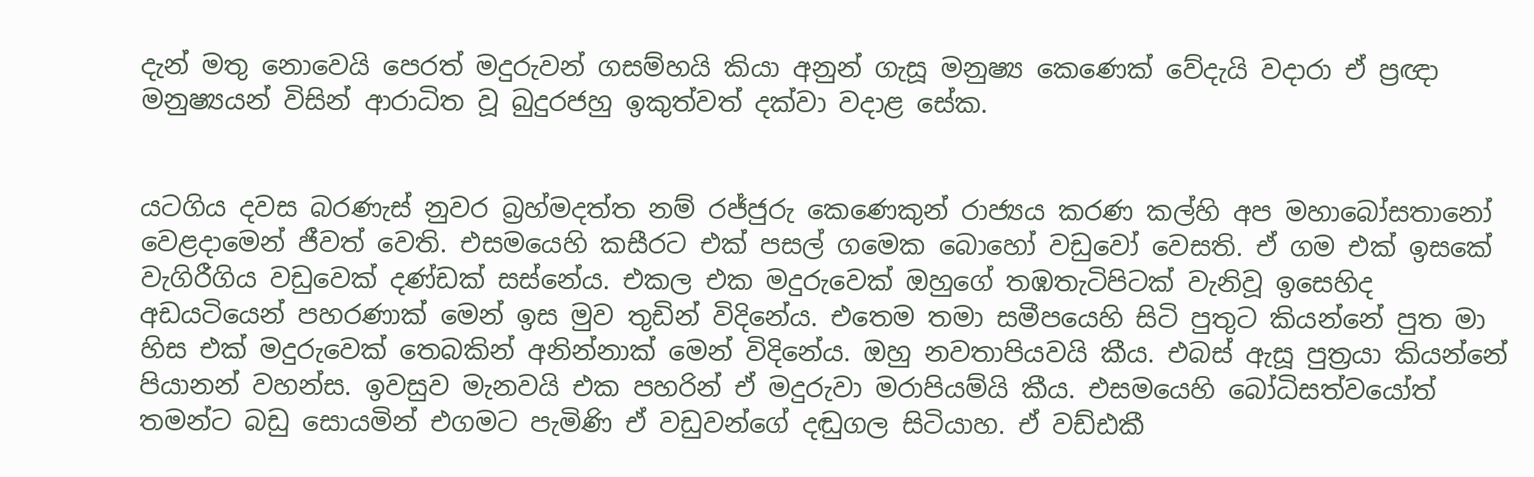දැන් මතු නොවෙයි පෙරත් මදුරුවන් ගසම්හයි කියා අනුන් ගැසූ මනුෂ්‍ය කෙණෙක් වේදැයි වදාරා ඒ ප්‍රඥා මනුෂ්‍යයන් විසින් ආරාධිත වූ බුදුරජහු ඉකුත්වත් දක්වා වදාළ සේක.


යටගිය දවස බරණැස් නුවර බ්‍රහ්මදත්ත නම් රජ්ජුරු කෙණෙකුන් රාජ්‍යය කරණ කල්හි අප මහාබෝසතානෝ වෙළදාමෙන් ජීවත් වෙති. එසමයෙහි කසීරට එක් පසල් ගමෙක බොහෝ වඩුවෝ වෙසති. ඒ ගම එක් ඉසකේ වැගිරීගිය වඩුවෙක් දණ්ඩක් සස්නේය. එකල එක මදුරුවෙක් ඔහුගේ තඹතැටිපිටක් වැනිවූ ඉසෙහිද අඩයටියෙන් පහරණාක් මෙන් ඉස මුව තුඩින් විදිනේය. එතෙම තමා සමීපයෙහි සිටි පුතුට කියන්නේ පුත මා හිස එක් මදුරුවෙක් තෙබකින් අනින්නාක් මෙන් විදිනේය. ඔහු නවතාපියවයි කීය. එබස් ඇසූ පුත්‍රයා කියන්නේ පියානන් වහන්ස. ඉවසුව මැනවයි එක පහරින් ඒ මදුරුවා මරාපියම්යි කීය. එසමයෙහි බෝධිසත්වයෝත් තමන්ට බඩු සොයමින් එගමට පැමිණි ඒ වඩුවන්ගේ දඬුගල සිටියාහ. ඒ වඩ්ඪකී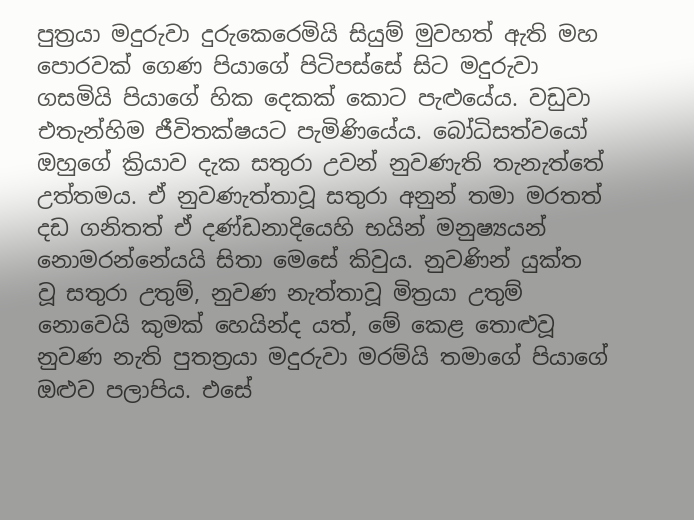පුත්‍රයා මදුරුවා දුරුකෙරෙමියි සියුම් මුවහත් ඇති මහ පොරවක් ගෙණ පියාගේ පිටිපස්සේ සිට මදුරුවා ගසමියි පියාගේ හික දෙකක් කොට පැළුයේය. වඩුවා එතැන්හිම ජීවිතක්ෂයට පැමිණියේය. බෝධිසත්වයෝ ඔහුගේ ක්‍රියාව දැක සතුරා උවන් නුවණැති තැනැත්තේ උත්තමය. ඒ නුවණැත්තාවූ සතුරා අනුන් තමා මරතත් දඩ ගනිතත් ඒ දණ්ඩනාදියෙහි භයින් මනුෂ්‍යයන් නොමරන්නේයයි සිතා මෙසේ කිවුය. නුවණින් යුක්ත වූ සතුරා උතුම්, නුවණ නැත්තාවූ මිත්‍රයා උතුම් නොවෙයි කුමක් හෙයින්ද යත්, මේ කෙළ තොළුවූ නුවණ නැති පුතත්‍රයා මදුරුවා මරම්යි තමාගේ පියාගේ ඔළුව පලාපිය. එසේ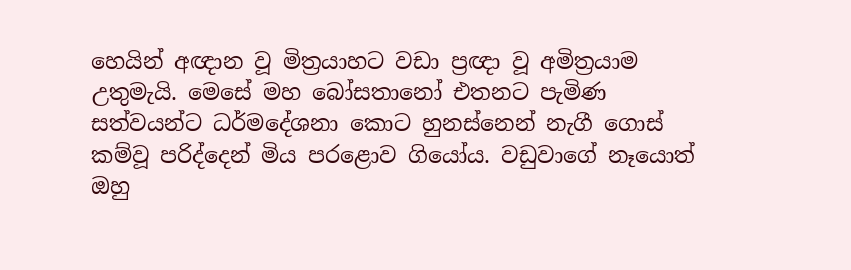හෙයින් අඥාන වූ මිත්‍රයාහට වඩා ප්‍රඥා වූ අමිත්‍රයාම උතුමැයි. මෙසේ මහ බෝසතානෝ එතනට පැමිණ සත්වයන්ට ධර්මදේශනා කොට හුනස්නෙන් නැගී ගොස් කම්වූ පරිද්දෙන් මිය පරළොව ගියෝය. වඩුවාගේ නෑයොත් ඔහු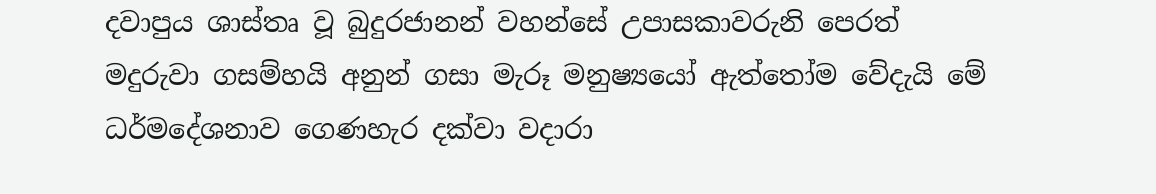දවාපුය ශාස්තෘ වූ බුදුරජානන් වහන්සේ උපාසකාවරුනි පෙරත් මදුරුවා ගසම්හයි අනුන් ගසා මැරූ මනුෂ්‍යයෝ ඇත්තෝම වේදැයි මේ ධර්මදේශනාව ගෙණහැර දක්වා වදාරා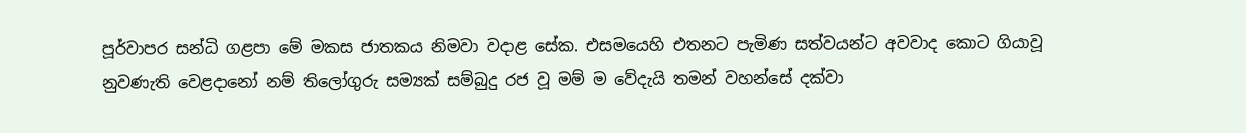පූර්වාපර සන්ධි ගළපා මේ මකස ජාතකය නිමවා වදාළ සේක. එසමයෙහි එතනට පැමිණ සත්වයන්ට අවවාද කොට ගියාවූ නුවණැති වෙළදානෝ නම් තිලෝගුරු සම්‍යක් සම්බුදු රජ වූ මම් ම වේදැයි තමන් වහන්සේ දක්වා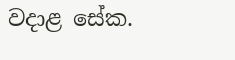වදාළ සේක.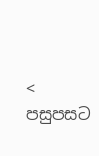< පසුපසට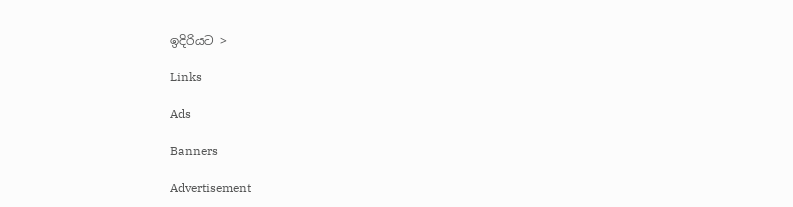ඉදිරියට >

Links

Ads

Banners

Advertisement